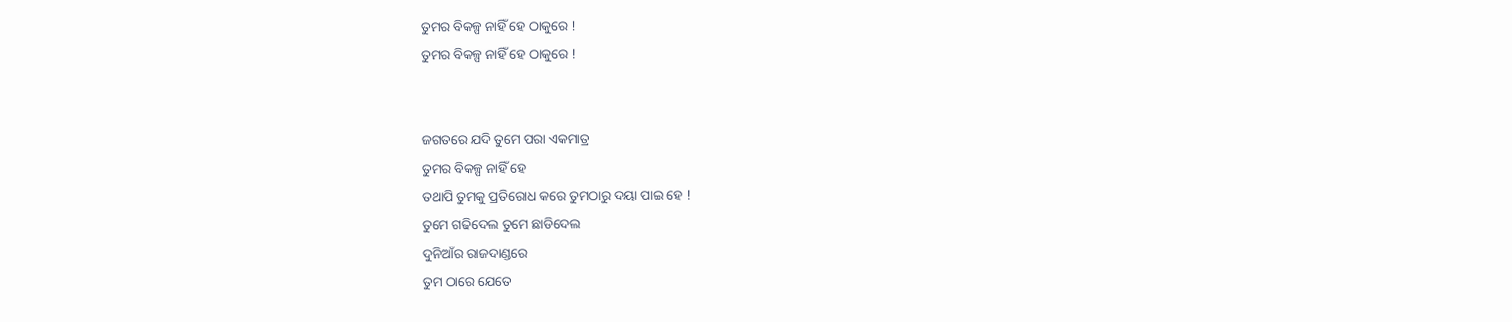ତୁମର ବିକଳ୍ପ ନାହିଁ ହେ ଠାକୁରେ !
ତୁମର ବିକଳ୍ପ ନାହିଁ ହେ ଠାକୁରେ !


ଜଗତରେ ଯଦି ତୁମେ ପରା ଏକମାତ୍ର
ତୁମର ବିକଳ୍ପ ନାହିଁ ହେ
ତଥାପି ତୁମକୁ ପ୍ରତିରୋଧ କରେ ତୁମଠାରୁ ଦୟା ପାଇ ହେ !
ତୁମେ ଗଢିଦେଲ ତୁମେ ଛାଡିଦେଲ
ଦୁନିଆଁର ରାଜଦାଣ୍ଡରେ
ତୁମ ଠାରେ ଯେତେ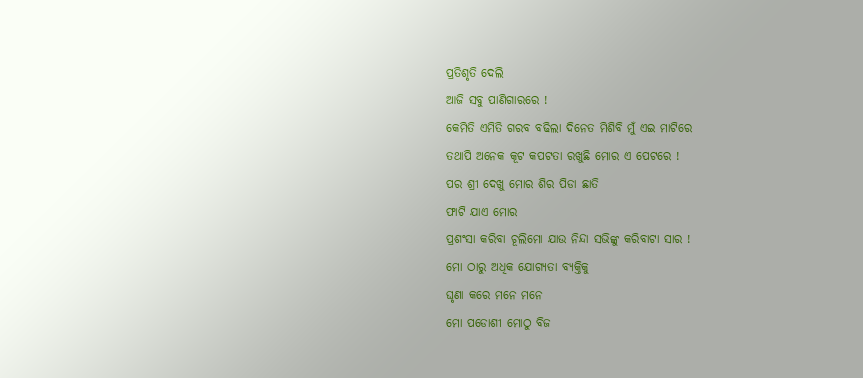ପ୍ରତିଶୃତି ଦେଲି
ଆଜି ସବୁ ପାଣିଗାରରେ !
କେମିତି ଏମିତି ଗରବ ବଢିଲା ଦିନେତ ମିଶିବି ମୁଁ ଏଇ ମାଟିରେ
ତଥାପି ଅନେକ କୂଟ କପଟତା ରଖୁଛି ମୋର ଏ ପେଟରେ !
ପର ଶ୍ରୀ ଦେଖୁ ମୋର ଶିର ପିଡା ଛାତି
ଫାଟି ଯାଏ ମୋର
ପ୍ରଶଂସା କରିବା ଚୂଲିମୋ ଯାଉ ନିନ୍ଦା ସଭିଙ୍କୁ କରିବାଟା ସାର !
ମୋ ଠାରୁ ଅଧିକ ଯୋଗ୍ୟତା ବ୍ୟକ୍ତିକୁ
ଘୃଣା କରେ ମନେ ମନେ
ମୋ ପଡୋଶୀ ମୋଠୁ ବିଜ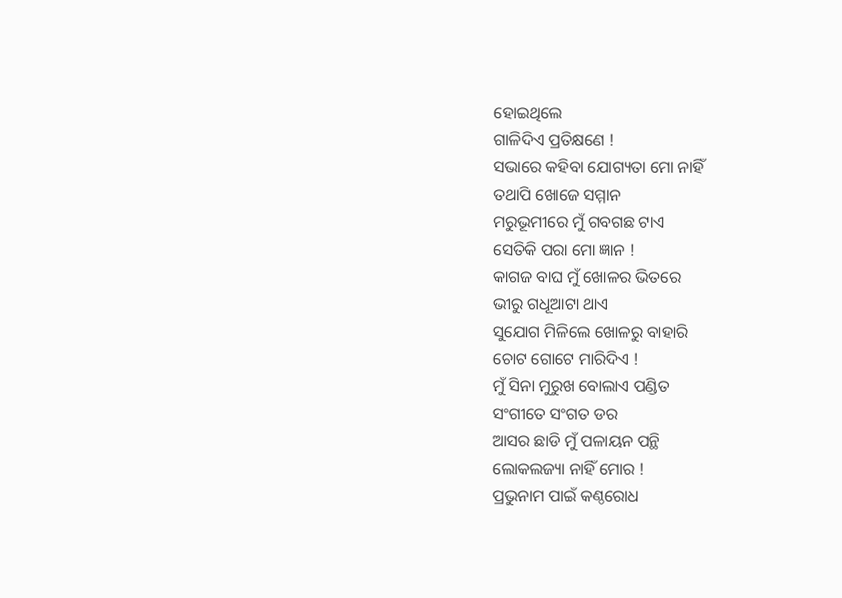ହୋଇଥିଲେ
ଗାଳିଦିଏ ପ୍ରତିକ୍ଷଣେ !
ସଭାରେ କହିବା ଯୋଗ୍ୟତା ମୋ ନାହିଁ
ତଥାପି ଖୋଜେ ସମ୍ମାନ
ମରୁଭୂମୀରେ ମୁଁ ଗବଗଛ ଟାଏ
ସେତିକି ପରା ମୋ ଜ୍ଞାନ !
କାଗଜ ବାଘ ମୁଁ ଖୋଳର ଭିତରେ
ଭୀରୁ ଗଧୂଆଟା ଥାଏ
ସୁଯୋଗ ମିଳିଲେ ଖୋଳରୁ ବାହାରି
ଚୋଟ ଗୋଟେ ମାରିଦିଏ !
ମୁଁ ସିନା ମୁରୁଖ ବୋଲାଏ ପଣ୍ଡିତ
ସଂଗୀତେ ସଂଗତ ଡର
ଆସର ଛାଡି ମୁଁ ପଳାୟନ ପନ୍ଥି
ଲୋକଲଜ୍ୟା ନାହିଁ ମୋର !
ପ୍ରଭୁନାମ ପାଇଁ କଣ୍ଠରୋଧ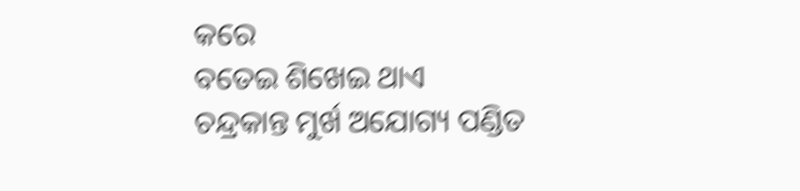କରେ
ବତେଇ ଶିଖେଇ ଥାଏ
ଚନ୍ଦ୍ରକାନ୍ତ ମୁର୍ଖ ଅଯୋଗ୍ୟ ପଣ୍ଡିତ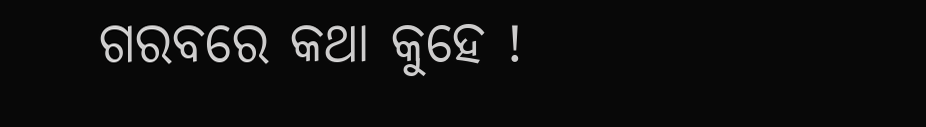ଗରବରେ କଥା କୁହେ !